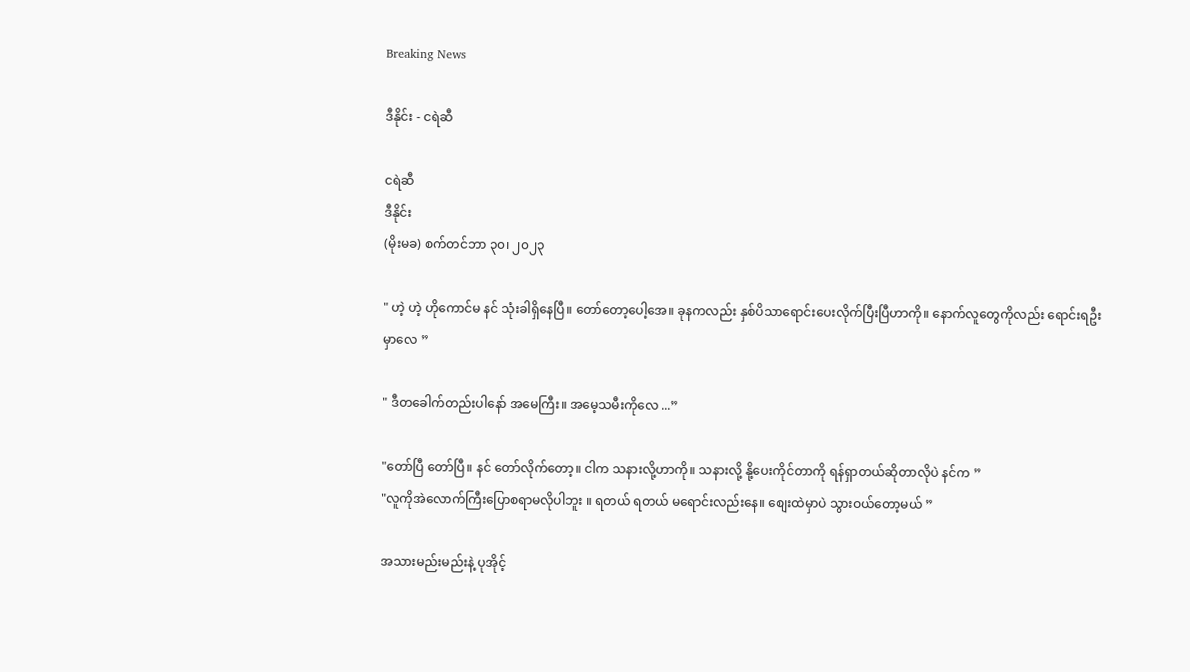Breaking News

ဒီနိုင်း - ငရဲဆီ

ငရဲဆီ
ဒီနိုင်း
(မိုးမခ) စက်တင်ဘာ ၃၀၊ ၂၀၂၃

" ဟဲ့ ဟဲ့ ဟိုကောင်မ နင် သုံးခါရှိနေပြီ။ တော်တော့ပေါ့အေ။ ခုနကလည်း နှစ်ပိသာရောင်းပေးလိုက်ပြီးပြီဟာကို။ နောက်လူတွေကိုလည်း ရောင်းရဦးမှာလေ ”

" ဒီတခေါက်တည်းပါနော် အမေကြီး။ အမေ့သမီးကိုလေ ...”

"တော်ပြီ တော်ပြီ။ နင် တော်လိုက်တော့။ ငါက သနားလို့ဟာကို။ သနားလို့ နို့ပေးကိုင်တာကို ရန်ရှာတယ်ဆိုတာလိုပဲ နင်က ”
"လူကိုအဲလောက်ကြီးပြောစရာမလိုပါဘူး ။ ရတယ် ရတယ် မရောင်းလည်းနေ။ စျေးထဲမှာပဲ သွားဝယ်တော့မယ် ”

အသားမည်းမည်းနဲ့ ပုအိုင့်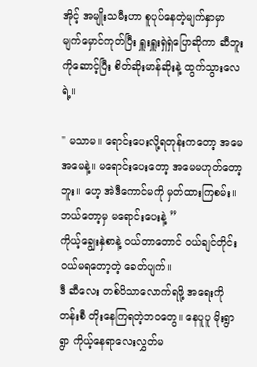အိုင့် အမျိုးသမီးဟာ စူပုပ်နေတဲ့မျက်နှာမှာ မျက်မှောင်ကုတ်ပြီး ရှူးရှူးရှဲရှဲပြောဆိုကာ ဆီဘူးကိုဆောင့်ပြီး စိတ်ဆိုးမာန်ဆိုးနဲ့ ထွက်သွားလေရဲ့။

" မသာမ။ ရောင်းပေးလို့ရတုန်းကတော့ အမေ အမေနဲ့။ မရောင်းပေးတော့ အမေမဟုတ်တော့ဘူး။ ဟေ့ အဲဒီကောင်မကို မှတ်ထားကြစမ်း။ ဘယ်တော့မှ မရောင်းပေးနဲ့ ”
ကိုယ့်ချွေးနှဲစာနဲ့ ဝယ်တာတောင် ဝယ်ချင်တိုင်းဝယ်မရတော့တဲ့ ခေတ်ပျက်။
ဒီ ဆီလေး တစ်ပိသာလောက်ရဖို့ အရေးကို တန်းစီ တိုးနေကြရတဲ့ဘဝတွေ။ နေပူပူ မိုးရွာရွာ ကိုယ့်နေရာလေးလွှတ်မ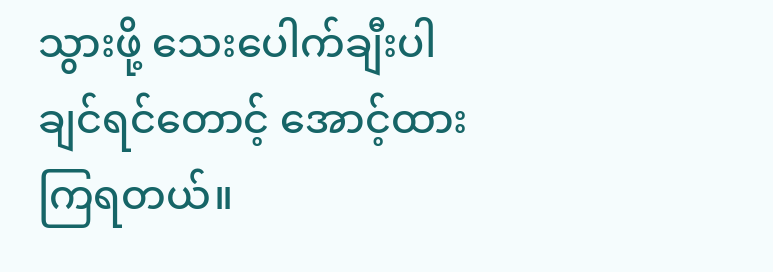သွားဖို့ သေးပေါက်ချီးပါချင်ရင်တောင့် အောင့်ထားကြရတယ်။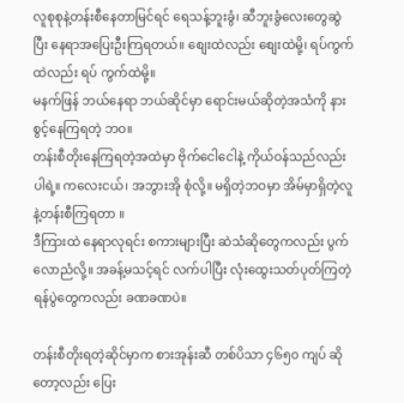လူစုစုနဲ့တန်းစီနေတာမြင်ရင် ရေသန့်ဘူးခွံ၊ ဆီဘူးခွံလေးတွေဆွဲပြီး နေရာအပြေးဦးကြရတယ်။ စျေးထဲလည်း စျေးထဲမို့၊ ရပ်ကွက်ထဲလည်း ရပ် ကွက်ထဲမို့။
မနက်ဖြန် ဘယ်နေရာ ဘယ်ဆိုင်မှာ ရောင်းမယ်ဆိုတဲ့အသံကို နားစွင့်နေကြရတဲ့ ဘဝ။
တန်းစီတိုးနေကြရတဲ့အထဲမှာ ဗိုက်ငေါငေါနဲ့ ကိုယ်ဝန်သည်လည်းပါရဲ့။ ကလေးငယ်၊ အဘွားအို စုံလို့။ မရှိတဲ့ဘဝမှာ အိမ်မှာရှိတဲ့လူနဲ့တန်းစီကြရတာ ။
ဒီကြားထဲ နေရာလုရင်း စကားများပြီး ဆဲသံဆိုတွေကလည်း ပွက်လောညံလို့။ အခန့်မသင့်ရင် လက်ပါပြီး လုံးထွေးသတ်ပုတ်ကြတဲ့ ရန်ပွဲတွေကလည်း ခဏခဏပဲ။

တန်းစီတိုးရတဲ့ဆိုင်မှာက စားအုန်းဆီ တစ်ပိသာ ၄၆၅၀ ကျပ် ဆိုတော့လည်း ပြေး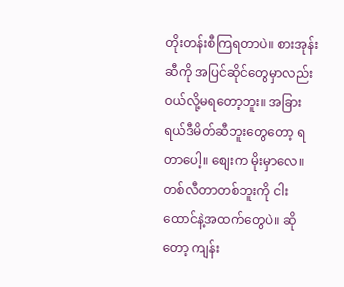တိုးတန်းစီကြရတာပဲ။ စားအုန်းဆီကို အပြင်ဆိုင်တွေမှာလည်း ဝယ်လို့မရတော့ဘူး။ အခြား ရယ်ဒီမိတ်ဆီဘူးတွေတော့ ရတာပေါ့။ စျေးက မိုးမှာလေ။ တစ်လီတာတစ်ဘူးကို ငါးထောင်နဲ့အထက်တွေပဲ။ ဆိုတော့ ကျန်း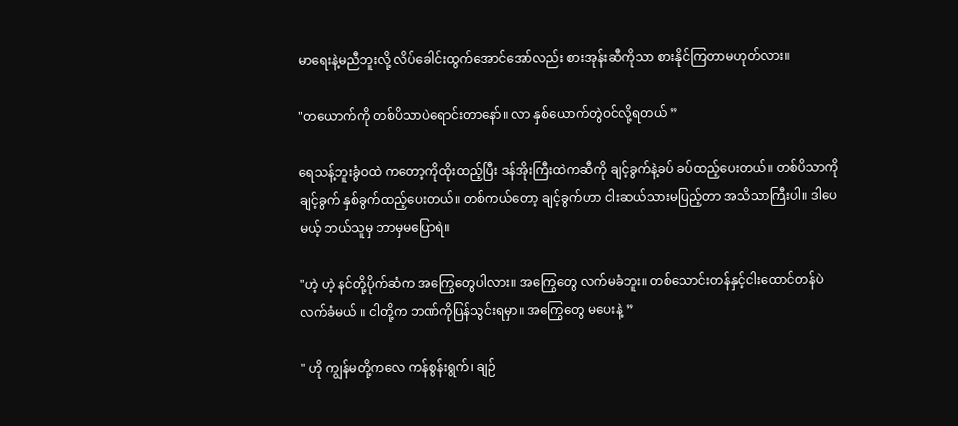မာရေးနဲ့မညီဘူးလို့ လိပ်ခေါင်းထွက်အောင်အော်လည်း စားအုန်းဆီကိုသာ စားနိုင်ကြတာမဟုတ်လား။

"တယောက်ကို တစ်ပိသာပဲရောင်းတာနော်။ လာ နှစ်ယောက်တွဲဝင်လို့ရတယ် ”

ရေသန့်ဘူးခွံဝထဲ ကတော့ကိုထိုးထည့်ပြီး ဒန်အိုးကြီးထဲကဆီကို ချင့်ခွက်နဲ့ခပ် ခပ်ထည့်ပေးတယ်။ တစ်ပိသာကို ချင့်ခွက် နှစ်ခွက်ထည့်ပေးတယ်။ တစ်ကယ်တော့ ချင့်ခွက်ဟာ ငါးဆယ်သားမပြည့်တာ အသိသာကြီးပါ။ ဒါပေမယ့် ဘယ်သူမှ ဘာမှမပြောရဲ။

"ဟဲ့ ဟဲ့ နင်တို့ပိုက်ဆံက အကြွေတွေပါလား။ အကြွေတွေ လက်မခံဘူး။ တစ်သောင်းတန်နှင့်ငါးထောင်တန်ပဲ လက်ခံမယ် ။ ငါတို့က ဘဏ်ကိုပြန်သွင်းရမှာ။ အကြွေတွေ မပေးနဲ့ ”

" ဟို ကျွန်မတို့ကလေ ကန်စွန်းရွက်၊ ချဉ်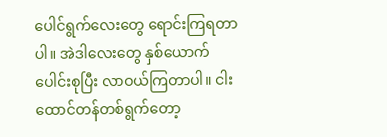ပေါင်ရွက်လေးတွေ ရောင်းကြရတာပါ။ အဲဒါလေးတွေ နှစ်ယောက်ပေါင်းစုပြီး လာဝယ်ကြတာပါ။ ငါးထောင်တန်တစ်ရွက်တော့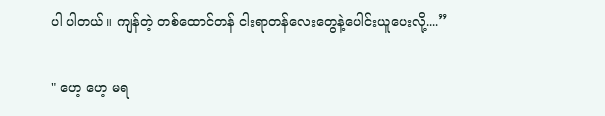ပါ ပါတယ်။ ကျန်တဲ့ တစ်ထောင်တန် ငါးရာတန်လေးတွေနဲ့ပေါင်းယူပေးလို့....”

" ဟေ့ ဟေ့ မရ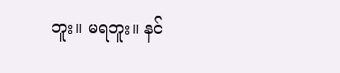ဘူး။ မရဘူး။ နင်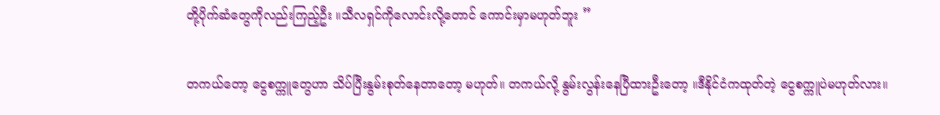တို့ပိုက်ဆံတွေကိုလည်းကြည့်ဦး ။သီလရှင်ကိုလောင်းလို့တောင် ကောင်းမှာမဟုတ်ဘူး ”

တကယ်တော့ ငွေစက္ကူတွေဟာ သိပ်ပြီးနွမ်းစုတ်နေတာတော့ မဟုတ်။ တကယ်လို့ နွမ်းလွန်းနေပြီထားဦးတော့ ။ဒီနိုင်ငံကထုတ်တဲ့ ငွေစက္ကူပဲမဟုတ်လား။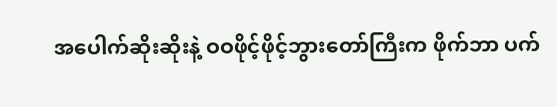အပေါက်ဆိုးဆိုးနဲ့ ဝဝဖိုင့်ဖိုင့်ဘွားတော်ကြီးက ဖိုက်ဘာ ပက်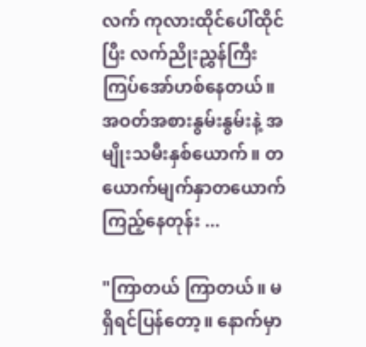လက် ကုလားထိုင်ပေါ်ထိုင်ပြီး လက်ညိုးညွှန်ကြီးကြပ်အော်ဟစ်နေတယ်။
အဝတ်အစားနွမ်းနွမ်းနဲ့ အမျိုးသမီးနှစ်ယောက်။ တယောက်မျက်နှာတယောက်ကြည့်နေတုန်း ...

"ကြာတယ် ကြာတယ်။ မရှိရင်ပြန်တော့။ နောက်မှာ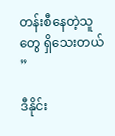တန်းစီနေတဲ့သူတွေ ရှိသေးတယ် ”

ဒီနိုင်း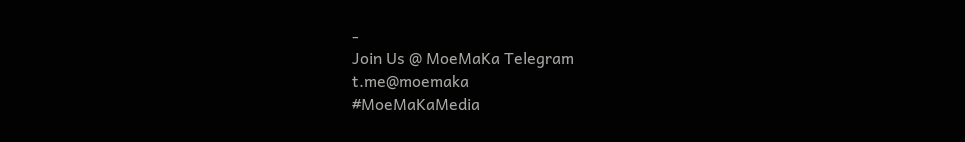-
Join Us @ MoeMaKa Telegram
t.me@moemaka
#MoeMaKaMedia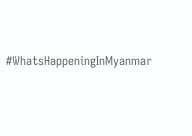#WhatsHappeningInMyanmar